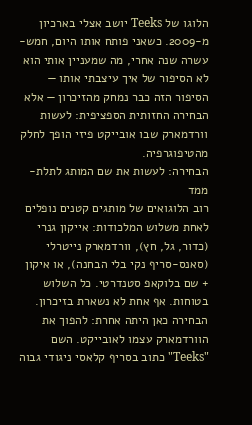הלוגו של Teeks יושב אצלי בארכיון מ-2009. כשאני פותח אותו היום, חמש-עשרה שנה אחרי, מה שמעניין אותי הוא לא הסיפור של איך עיצבתי אותו — הסיפור הזה כבר נמחק מהזיכרון — אלא הבחירה החזותית הספציפית: לעשות וורדמארק שבו אובייקט פיזי הופך לחלק מהטיפוגרפיה.
הבחירה: לעשות את שם המותג לתלת-ממד
רוב הלוגואים של מותגים קטנים נופלים לאחת משלוש המלכודות: אייקון גנרי (כדור, גל, חץ), וורדמארק נייטרלי (סאנס-סריף נקי בלי הבחנה), או איקון + שם בלוקאפ סטנדרטי. כל השלוש בטוחות. אף אחת לא נשארת בזיכרון.
הבחירה כאן היתה אחרת: להפוך את הוורדמארק עצמו לאובייקט. השם "Teeks" כתוב בסריף קלאסי ניגודי גבוה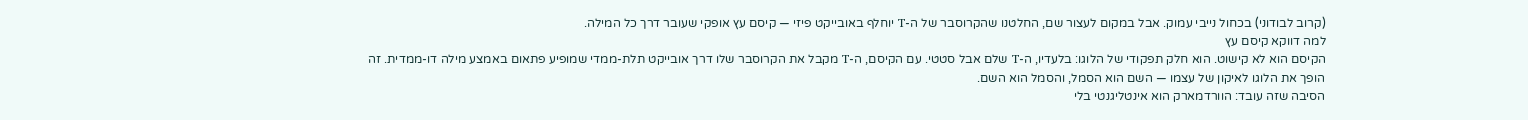(קרוב לבודוני) בכחול נייבי עמוק. אבל במקום לעצור שם, החלטנו שהקרוסבר של ה-T יוחלף באובייקט פיזי — קיסם עץ אופקי שעובר דרך כל המילה.
למה דווקא קיסם עץ
הקיסם הוא לא קישוט. הוא חלק תפקודי של הלוגו: בלעדיו, ה-T שלם אבל סטטי. עם הקיסם, ה-T מקבל את הקרוסבר שלו דרך אובייקט תלת-ממדי שמופיע פתאום באמצע מילה דו-ממדית. זה הופך את הלוגו לאיקון של עצמו — השם הוא הסמל, והסמל הוא השם.
הסיבה שזה עובד: הוורדמארק הוא אינטליגנטי בלי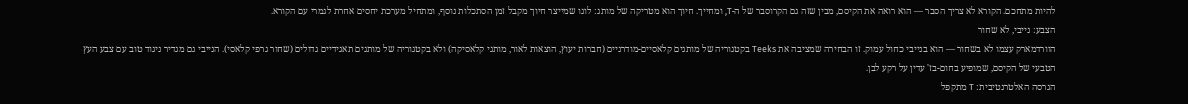להיות מתחכם. הקורא לא צריך הסבר — הוא רואה את הקיסם, מבין שזה גם הקרוסבר של ה-T, ומחייך. חיוך הוא מטריקה של מותג: לוגו שמייצר חיוך מקבל זמן הסתכלות נוסף, ומתחיל מערכת יחסים אחרת לגמרי עם הקורא.
הצבע: נייבי, לא שחור
הוורדמארק עצמו לא בשחור — הוא בנייבי כחול עמוק. זו הבחירה שמציבה את Teeks בקטגוריה של מותגים קלאסיים-מודרניים (חברות יעוץ, הוצאות לאור, מותגי קלאסיקה) ולא בקטגוריה של מותגים תאגידיים גדולים (שחור גרפי קלאסי). הנייבי גם מגדיר ניגוד טוב עם צבע העץ הטבעי של הקיסם, שמופיע בחום-בז' עדין על רקע לבן.
הגרסה האלטרנטיבית: T מתקפל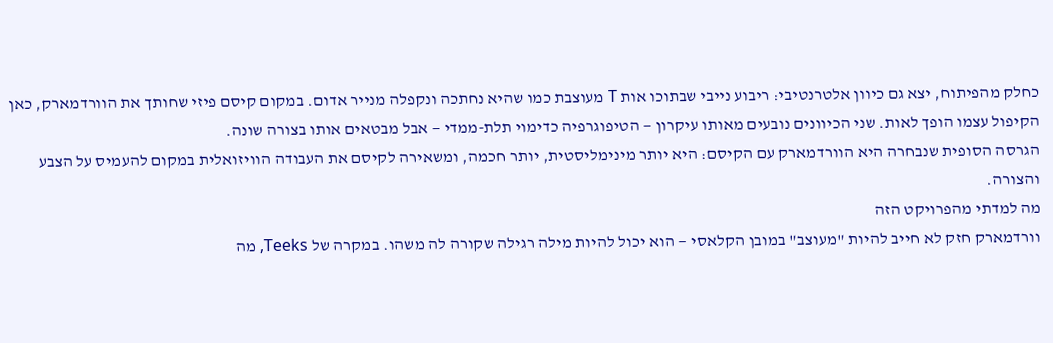כחלק מהפיתוח, יצא גם כיוון אלטרנטיבי: ריבוע נייבי שבתוכו אות T מעוצבת כמו שהיא נחתכה ונקפלה מנייר אדום. במקום קיסם פיזי שחותך את הוורדמארק, כאן הקיפול עצמו הופך לאות. שני הכיוונים נובעים מאותו עיקרון — הטיפוגרפיה כדימוי תלת-ממדי — אבל מבטאים אותו בצורה שונה.
הגרסה הסופית שנבחרה היא הוורדמארק עם הקיסם: היא יותר מינימליסטית, יותר חכמה, ומשאירה לקיסם את העבודה הוויזואלית במקום להעמיס על הצבע והצורה.
מה למדתי מהפרויקט הזה
וורדמארק חזק לא חייב להיות "מעוצב" במובן הקלאסי — הוא יכול להיות מילה רגילה שקורה לה משהו. במקרה של Teeks, מה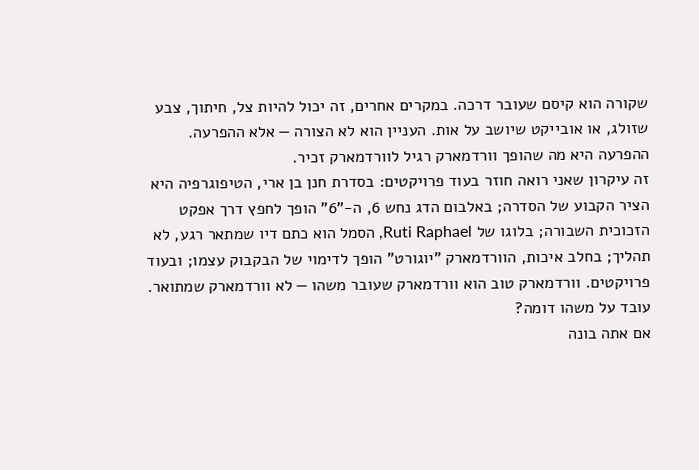שקורה הוא קיסם שעובר דרכה. במקרים אחרים, זה יכול להיות צל, חיתוך, צבע שזולג, או אובייקט שיושב על אות. העניין הוא לא הצורה — אלא ההפרעה. ההפרעה היא מה שהופך וורדמארק רגיל לוורדמארק זכיר.
זה עיקרון שאני רואה חוזר בעוד פרויקטים: בסדרת חנן בן ארי, הטיפוגרפיה היא הציר הקבוע של הסדרה; באלבום הדג נחש 6, ה-"6" הופך לחפץ דרך אפקט הזכוכית השבורה; בלוגו של Ruti Raphael, הסמל הוא כתם דיו שמתאר רגע, לא תהליך; בחלב איכות, הוורדמארק "יוגורט" הופך לדימוי של הבקבוק עצמו; ובעוד פרויקטים. וורדמארק טוב הוא וורדמארק שעובר משהו — לא וורדמארק שמתואר.
עובד על משהו דומה?
אם אתה בונה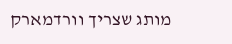מותג שצריך וורדמארק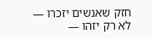חזק שאנשים יזכרו — לא רק יזהו —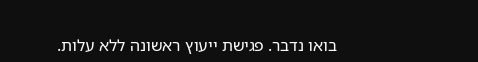בואו נדבר. פגישת ייעוץ ראשונה ללא עלות.